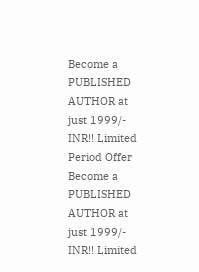Become a PUBLISHED AUTHOR at just 1999/- INR!! Limited Period Offer
Become a PUBLISHED AUTHOR at just 1999/- INR!! Limited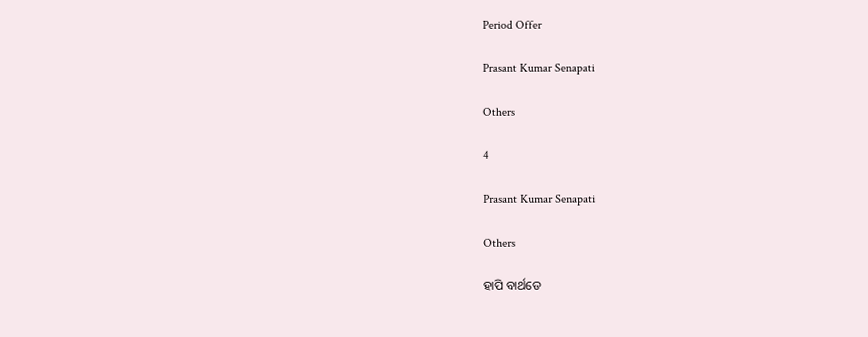Period Offer

Prasant Kumar Senapati

Others

4

Prasant Kumar Senapati

Others

ହାପି ବାର୍ଥଡେ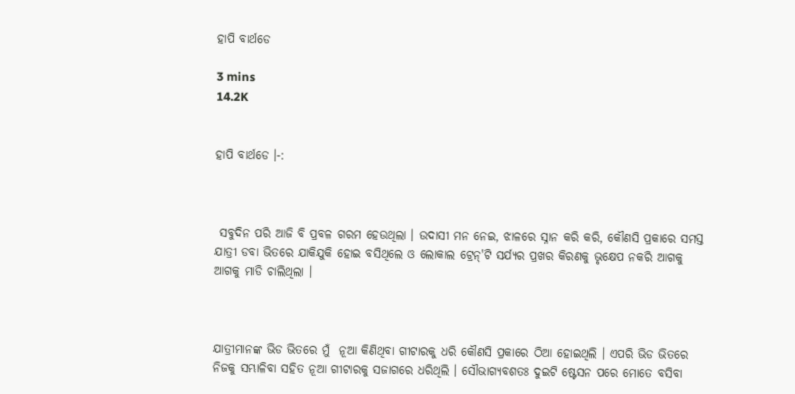ହାପି ବାର୍ଥଡେ

3 mins
14.2K


ହାପି ବାର୍ଥଡେ ।-:



 ସବୁଦିନ ପରି ଆଜି ବି ପ୍ରବଳ ଗରମ ହେଉଥିଲା । ଉଦାସୀ ମନ ନେଇ, ଝାଳରେ ସ୍ନାନ କରି କରି, କୌଣସି ପ୍ରକାରେ ସମସ୍ତ ଯାତ୍ରୀ ଡବା ଭିତରେ ଯାକିଯୁକି ହୋଇ ବସିଥିଲେ ଓ ଲୋକାଲ ଟ୍ରେନ୍'ଟି ସର୍ଯ୍ୟର ପ୍ରଖର କିରଣକୁ ଭୃକ୍ଷେପ ନକରି ଆଗକୁ ଆଗକୁ ମାଡି ଚାଲିଥିଲା ।



ଯାତ୍ରୀମାନଙ୍କ ଭିଡ ଭିତରେ ମୁଁ  ନୂଆ କିଣିଥିବା ଗୀଟାରକୁ ଧରି କୌଣସି ପ୍ରକାରେ ଠିଆ ହୋଇଥିଲି । ଏପରି ଭିଡ ଭିତରେ ନିଜକୁ ସମ୍ଭାଳିବା ସହିତ ନୂଆ ଗୀଟାରକୁ ସଜାଗରେ ଧରିଥିଲି । ସୌଭାଗ୍ୟବଶତଃ ଦୁଇଟି ଷ୍ଟେସନ ପରେ ମୋତେ ବସିବା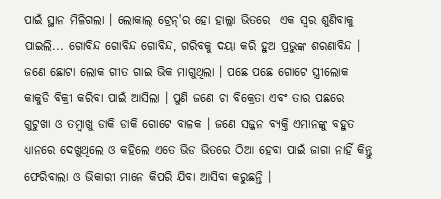ପାଇଁ ସ୍ଥାନ ମିଳିଗଲା । ଲୋକାଲ୍ ଟ୍ରେନ୍'ର ହୋ ହାଲ୍ଲା ଭିତରେ  ଏକ ସ୍ବର ଶୁଣିବାକୁ ପାଇଲି... ଗୋବିନ୍ଦ ଗୋବିନ୍ଦ ଗୋବିନ୍ଦ, ଗରିବକୁ ଦୟା କରି ହୁଅ ପ୍ରଭୁଙ୍କ ଶରଣାବିନ୍ଦ । ଜଣେ ଛୋଟା ଲୋକ ଗୀତ ଗାଇ ଭିକ ମାଗୁଥିଲା । ପଛେ ପଛେ ଗୋଟେ ସ୍ତ୍ରୀଲୋକ କାକୁଡି ବିକ୍ରୀ କରିବା ପାଇଁ ଆସିଲା । ପୁଣି ଜଣେ ଚା ବିକ୍ରେତା ଏବଂ ତାର ପଛରେ ଗୁଟୁଖା ଓ ତମ୍ବାଖୁ ଡାକି ଡାକି ଗୋଟେ ବାଳକ । ଜଣେ ସଜ୍ଜନ ବ୍ୟକ୍ତି ଏମାନଙ୍କୁ ବହୁତ ଧ୍ୟାନରେ ଦେଖୁଥିଲେ ଓ କହିଲେ ଏତେ ଭିଡ ଭିତରେ ଠିଆ ହେବା ପାଇଁ ଜାଗା ନାହିଁ କିନ୍ତୁ ଫେରିବାଲା ଓ ଭିକାରୀ ମାନେ କିପରି ଯିବା ଆସିବା କରୁଛନ୍ତି ।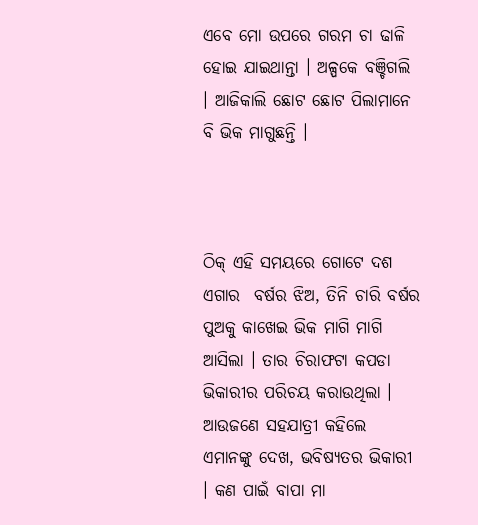ଏବେ ମୋ ଉପରେ ଗରମ ଚା ଢାଳି ହୋଇ ଯାଇଥାନ୍ତା । ଅଳ୍ପକେ ବଞ୍ଚିଗଲି । ଆଜିକାଲି ଛୋଟ ଛୋଟ ପିଲାମାନେ ବି ଭିକ ମାଗୁଛନ୍ତି ।



ଠିକ୍ ଏହି ସମୟରେ ଗୋଟେ ଦଶ ଏଗାର  ବର୍ଷର ଝିଅ, ତିନି ଚାରି ବର୍ଷର ପୁଅକୁ କାଖେଇ ଭିକ ମାଗି ମାଗି ଆସିଲା । ତାର ଚିରାଫଟା କପଡା  ଭିକାରୀର ପରିଚୟ କରାଉଥିଲା । ଆଉଜଣେ ସହଯାତ୍ରୀ କହିଲେ ଏମାନଙ୍କୁ ଦେଖ, ଭବିଷ୍ୟତର ଭିକାରୀ  । କଣ ପାଇଁ ବାପା ମା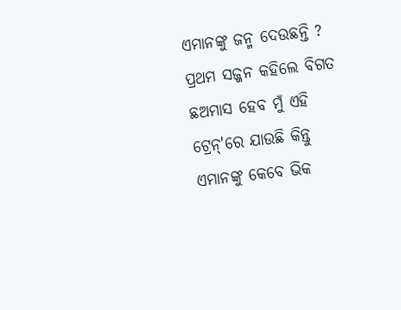ଏମାନଙ୍କୁ ଜନ୍ମ ଦେଉଛନ୍ତି ? ପ୍ରଥମ ସଜ୍ଜନ କହିଲେ ବିଗତ ଛଅମାସ ହେବ ମୁଁ ଏହି ଟ୍ରେନ୍'ରେ ଯାଉଛି କିନ୍ତୁ ଏମାନଙ୍କୁ କେବେ ଭିକ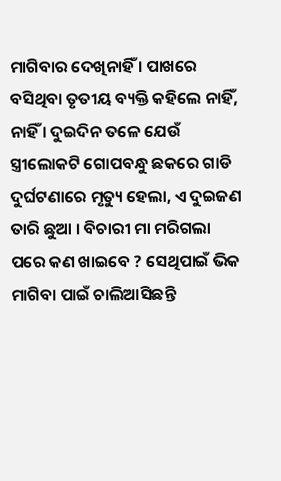ମାଗିବାର ଦେଖିନାହିଁ । ପାଖରେ ବସିଥିବା ତୃତୀୟ ବ୍ୟକ୍ତି କହିଲେ ନାହିଁ, ନାହିଁ । ଦୁଇଦିନ ତଳେ ଯେଉଁ ସ୍ତ୍ରୀଲୋକଟି ଗୋପବନ୍ଧୁ ଛକରେ ଗାଡି ଦୁର୍ଘଟଣାରେ ମୃତ୍ୟୁ ହେଲା, ଏ ଦୁଇଜଣ ତାରି ଛୁଆ । ବିଚାରୀ ମା ମରିଗଲା ପରେ କଣ ଖାଇବେ ? ସେଥିପାଇଁ ଭିକ ମାଗିବା ପାଇଁ ଚାଲିଆସିଛନ୍ତି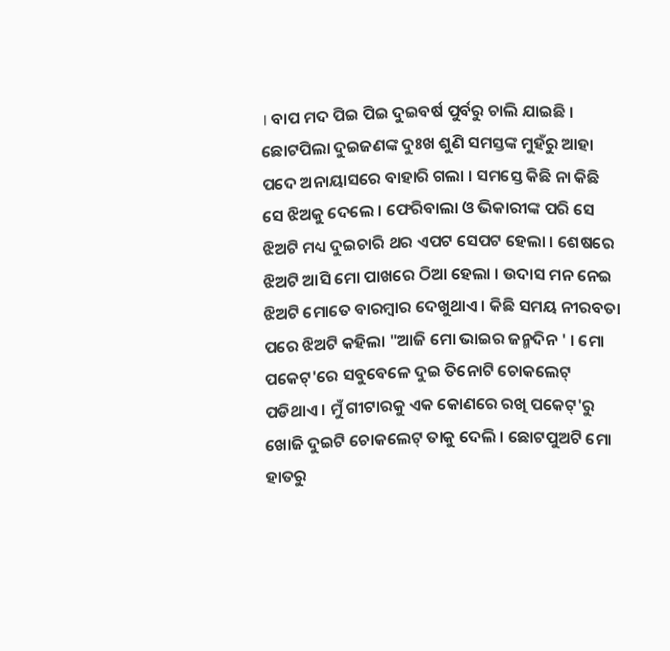। ବାପ ମଦ ପିଇ ପିଇ ଦୁଇବର୍ଷ ପୁର୍ବରୁ ଚାଲି ଯାଇଛି ।  ଛୋଟପିଲା ଦୁଇଜଣଙ୍କ ଦୁଃଖ ଶୁଣି ସମସ୍ତଙ୍କ ମୁହଁରୁ ଆହା ପଦେ ଅନାୟାସରେ ବାହାରି ଗଲା । ସମସ୍ତେ କିଛି ନା କିଛି ସେ ଝିଅକୁ ଦେଲେ । ଫେରିବାଲା ଓ ଭିକାରୀଙ୍କ ପରି ସେ ଝିଅଟି ମଧ୍ୟ ଦୁଇଚାରି ଥର ଏପଟ ସେପଟ ହେଲା । ଶେଷରେ ଝିଅଟି ଆସି ମୋ ପାଖରେ ଠିଆ ହେଲା । ଉଦାସ ମନ ନେଇ ଝିଅଟି ମୋତେ ବାରମ୍ବାର ଦେଖୁଥାଏ । କିଛି ସମୟ ନୀରବତା ପରେ ଝିଅଟି କହିଲା "ଆଜି ମୋ ଭାଇର ଜନ୍ମଦିନ ' । ମୋ ପକେଟ୍'ରେ ସବୁବେଳେ ଦୁଇ ତିନୋଟି ଚୋକଲେଟ୍ ପଡିଥାଏ । ମୁଁ ଗୀଟାରକୁ ଏକ କୋଣରେ ରଖି ପକେଟ୍'ରୁ ଖୋଜି ଦୁଇଟି ଚୋକଲେଟ୍ ତାକୁ ଦେଲି । ଛୋଟପୁଅଟି ମୋ ହାତରୁ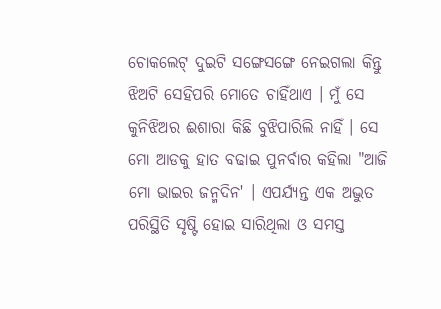ଚୋକଲେଟ୍ ଦୁଇଟି ସଙ୍ଗେସଙ୍ଗେ ନେଇଗଲା କିନ୍ତୁ ଝିଅଟି ସେହିପରି ମୋତେ ଚାହିଁଥାଏ । ମୁଁ ସେ କୁନିଝିଅର ଈଶାରା କିଛି ବୁଝିପାରିଲି ନାହିଁ । ସେ ମୋ ଆଡକୁ ହାତ ବଢାଇ ପୁନର୍ବାର କହିଲା "ଆଜି ମୋ ଭାଇର ଜନ୍ମଦିନ' । ଏପର୍ଯ୍ୟନ୍ତ ଏକ ଅଦ୍ଭୁତ ପରିସ୍ଥିତି ସୃଷ୍ଟି ହୋଇ ସାରିଥିଲା ଓ ସମସ୍ତ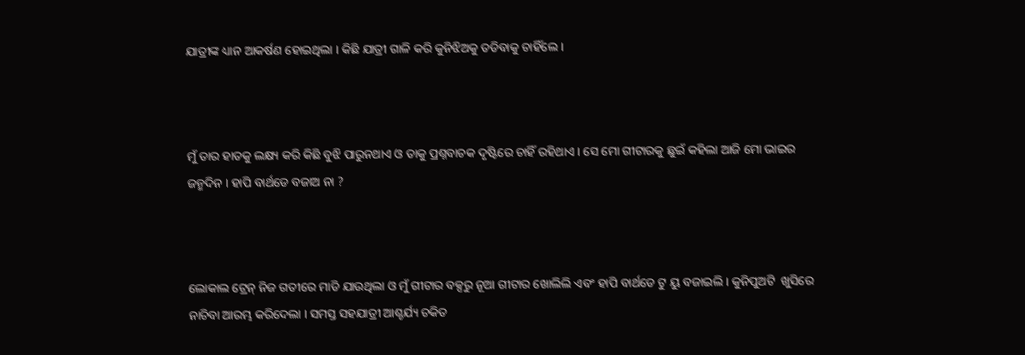ଯାତ୍ରୀଙ୍କ ଧ୍ୟାନ ଆକର୍ଷଣ ହୋଇଥିଲା । କିଛି ଯାତ୍ରୀ ଗାଳି କରି କୁନିଝିଅକୁ ତଡିବାକୁ ଚାହିଁଲେ ।



ମୁଁ ତାର ହାତକୁ ଲକ୍ଷ୍ୟ କରି କିଛି ବୁଝି ପାରୁନଥାଏ ଓ ତାକୁ ପ୍ରଶ୍ନବାଚକ ଦୃଷ୍ଟିରେ ଚାହିଁ ରହିଥାଏ । ସେ ମୋ ଗୀଟାରକୁ ଛୁଇଁ କହିଲା ଆଜି ମୋ ଭାଇର ଜନ୍ମଦିନ । ହାପି ବାର୍ଥଡେ ବଜାଅ ନା ?



ଲୋକାଲ ଟ୍ରେନ୍ ନିଜ ଗତୀରେ ମାଡି ଯାଉଥିଲା ଓ ମୁଁ ଗୀଟାର ବକ୍ସରୁ ନୂଆ ଗୀଟାର ଖୋଲିଲି ଏବଂ ହାପି ବାର୍ଥଡେ ଟୁ ୟୁ ବଜାଇଲି । କୁନିପୁଅଟି  ଖୁସିରେ ନାଚିବା ଆରମ୍ଭ କରିଦେଲା । ସମସ୍ତ ସହଯାତ୍ରୀ ଆଶ୍ଚର୍ଯ୍ୟ ଚକିତ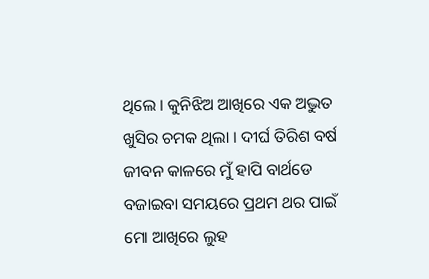ଥିଲେ । କୁନିଝିଅ ଆଖିରେ ଏକ ଅଦ୍ଭୁତ ଖୁସିର ଚମକ ଥିଲା । ଦୀର୍ଘ ତିରିଶ ବର୍ଷ ଜୀବନ କାଳରେ ମୁଁ ହାପି ବାର୍ଥଡେ ବଜାଇବା ସମୟରେ ପ୍ରଥମ ଥର ପାଇଁ ମୋ ଆଖିରେ ଲୁହ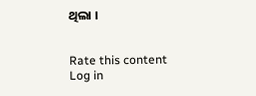ଥିଲା ।


Rate this content
Log in